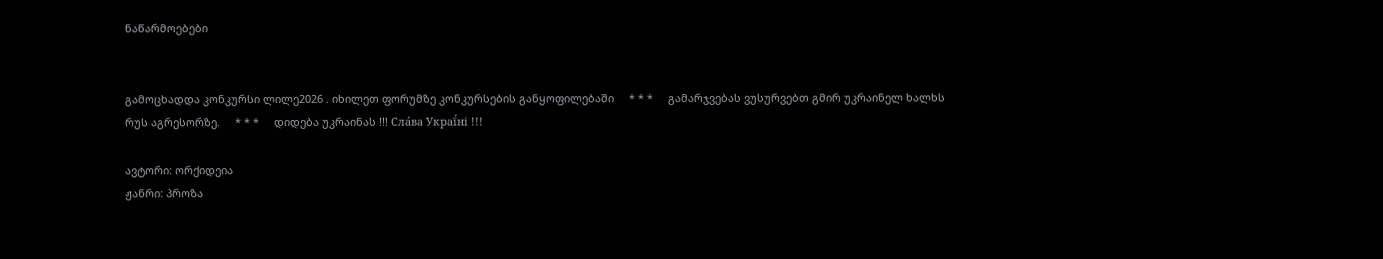ნაწარმოებები


გამოცხადდა კონკურსი ლილე2026 . იხილეთ ფორუმზე კონკურსების განყოფილებაში     * * *     გამარჯვებას ვუსურვებთ გმირ უკრაინელ ხალხს რუს აგრესორზე.     * * *     დიდება უკრაინას !!! Сла́ва Украї́ні !!!

ავტორი: ორქიდეია
ჟანრი: პროზა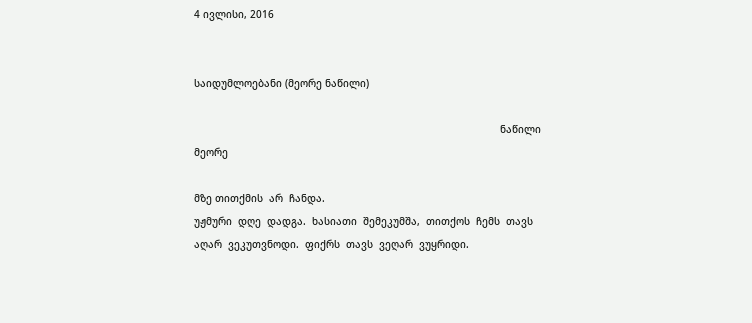4 ივლისი, 2016


საიდუმლოებანი (მეორე ნაწილი)

                                                                                                      ნაწილი  მეორე

მზე თითქმის  არ  ჩანდა.
უჟმური  დღე  დადგა.  ხასიათი  შემეკუმშა,  თითქოს  ჩემს  თავს  აღარ  ვეკუთვნოდი.  ფიქრს  თავს  ვეღარ  ვუყრიდი.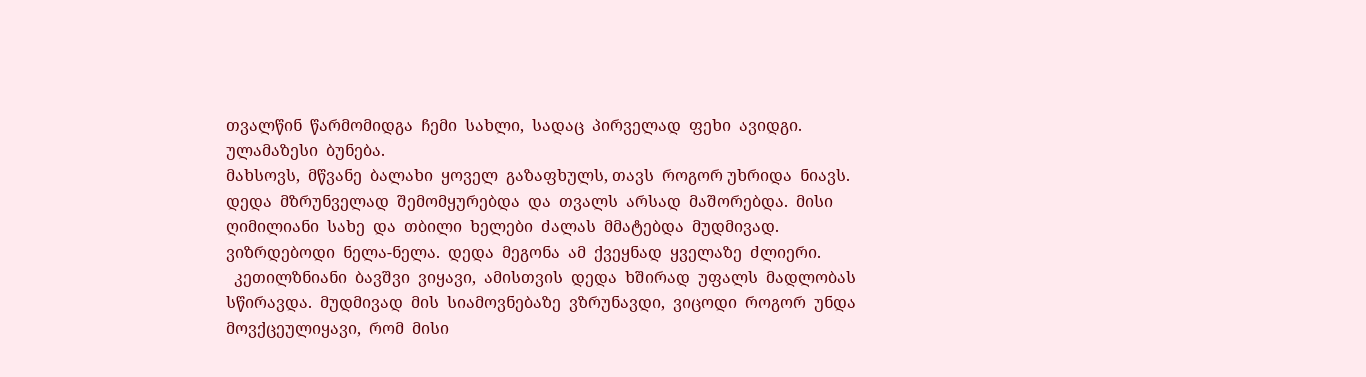თვალწინ  წარმომიდგა  ჩემი  სახლი,  სადაც  პირველად  ფეხი  ავიდგი.  ულამაზესი  ბუნება.
მახსოვს,  მწვანე  ბალახი  ყოველ  გაზაფხულს, თავს  როგორ უხრიდა  ნიავს.  დედა  მზრუნველად  შემომყურებდა  და  თვალს  არსად  მაშორებდა.  მისი ღიმილიანი  სახე  და  თბილი  ხელები  ძალას  მმატებდა  მუდმივად.
ვიზრდებოდი  ნელა-ნელა.  დედა  მეგონა  ამ  ქვეყნად  ყველაზე  ძლიერი.
  კეთილზნიანი  ბავშვი  ვიყავი,  ამისთვის  დედა  ხშირად  უფალს  მადლობას  სწირავდა.  მუდმივად  მის  სიამოვნებაზე  ვზრუნავდი,  ვიცოდი  როგორ  უნდა  მოვქცეულიყავი,  რომ  მისი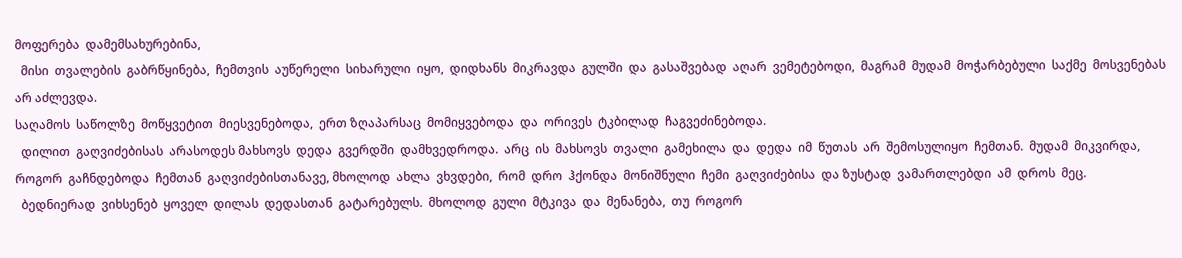მოფერება  დამემსახურებინა,
  მისი  თვალების  გაბრწყინება,  ჩემთვის  აუწერელი  სიხარული  იყო,  დიდხანს  მიკრავდა  გულში  და  გასაშვებად  აღარ  ვემეტებოდი,  მაგრამ  მუდამ  მოჭარბებული  საქმე  მოსვენებას  არ აძლევდა.
საღამოს  საწოლზე  მოწყვეტით  მიესვენებოდა,  ერთ ზღაპარსაც  მომიყვებოდა  და  ორივეს  ტკბილად  ჩაგვეძინებოდა.
  დილით  გაღვიძებისას  არასოდეს მახსოვს  დედა  გვერდში  დამხვედროდა.  არც  ის  მახსოვს  თვალი  გამეხილა  და  დედა  იმ  წუთას  არ  შემოსულიყო  ჩემთან.  მუდამ  მიკვირდა,  როგორ  გაჩნდებოდა  ჩემთან  გაღვიძებისთანავე, მხოლოდ  ახლა  ვხვდები,  რომ  დრო  ჰქონდა  მონიშნული  ჩემი  გაღვიძებისა  და ზუსტად  ვამართლებდი  ამ  დროს  მეც.
  ბედნიერად  ვიხსენებ  ყოველ  დილას  დედასთან  გატარებულს.  მხოლოდ  გული  მტკივა  და  მენანება,  თუ  როგორ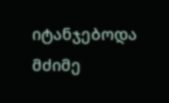იტანჯებოდა  მძიმე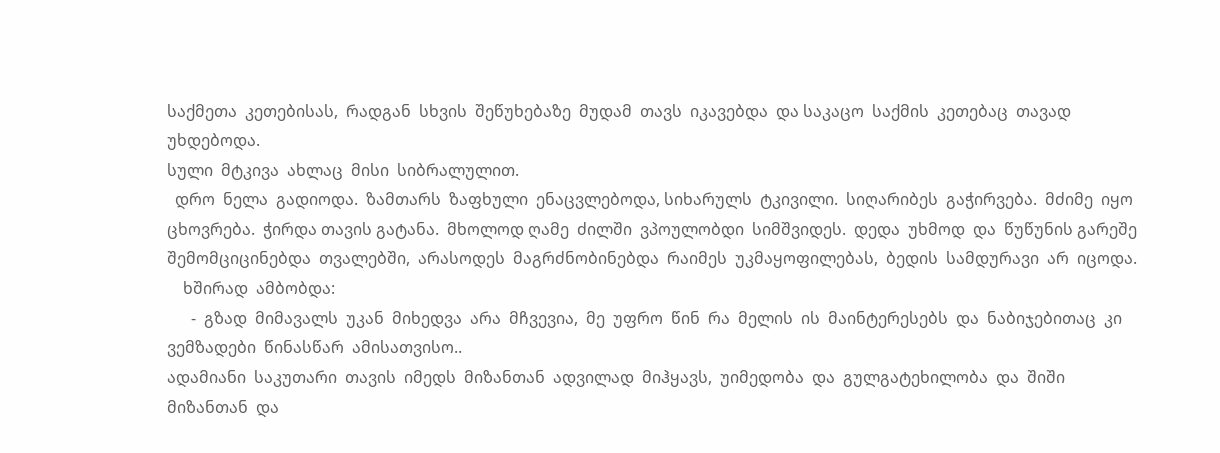საქმეთა  კეთებისას,  რადგან  სხვის  შეწუხებაზე  მუდამ  თავს  იკავებდა  და საკაცო  საქმის  კეთებაც  თავად უხდებოდა.
სული  მტკივა  ახლაც  მისი  სიბრალულით.
  დრო  ნელა  გადიოდა.  ზამთარს  ზაფხული  ენაცვლებოდა, სიხარულს  ტკივილი.  სიღარიბეს  გაჭირვება.  მძიმე  იყო  ცხოვრება.  ჭირდა თავის გატანა.  მხოლოდ ღამე  ძილში  ვპოულობდი  სიმშვიდეს.  დედა  უხმოდ  და  წუწუნის გარეშე  შემომციცინებდა  თვალებში,  არასოდეს  მაგრძნობინებდა  რაიმეს  უკმაყოფილებას,  ბედის  სამდურავი  არ  იცოდა.
    ხშირად  ამბობდა:
      -  გზად  მიმავალს  უკან  მიხედვა  არა  მჩვევია,  მე  უფრო  წინ  რა  მელის  ის  მაინტერესებს  და  ნაბიჯებითაც  კი  ვემზადები  წინასწარ  ამისათვისო..
ადამიანი  საკუთარი  თავის  იმედს  მიზანთან  ადვილად  მიჰყავს,  უიმედობა  და  გულგატეხილობა  და  შიში  მიზანთან  და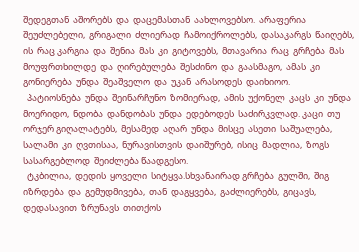შედეგთან  აშორებს  და  დაცემასთან  აახლოვებსო.  არაფერია  შეუძლებელი,  გრიგალი  ძლიერად  ჩამოიქროლებს,  დასაკარგს  წაიღებს,  ის  რაც კარგია  და  შენია  მას  კი  გიტოვებს,  მთავარია  რაც  გრჩება  მას  მოუფრთხილდე  და  ღირებულება  შესძინო  და  გაასმაგო,  ამას  კი  გონიერება  უნდა  შეაშველო  და  უკან  არასოდეს  დაიხიოო.
  პატიოსნება  უნდა  შეინარჩუნო  ზომიერად,  ამის  უქონელ  კაცს  კი  უნდა  მოერიდო,  ნდობა  დანდობას  უნდა  ედებოდეს  საძირკვლად. კაცი  თუ  ორჯერ გიღალატებს,  მესამედ  აღარ  უნდა  მისცე  ასეთი  საშუალება,  სალამი  კი  ღვთისაა,  ნურავისთვის  დაიშურებ,  ისიც  მადლია,  ზოგს  სასარგებლოდ  შეიძლება წაადგესო.
  ტკბილია,  დედის  ყოველი  სიტყვა.სხვანაირად გრჩება  გულში,  შიგ  იზრდება  და  გემუდმივება,  თან  დაგყვება,  გაძლიერებს,  გიცავს,  დედასავით  ზრუნავს  თითქოს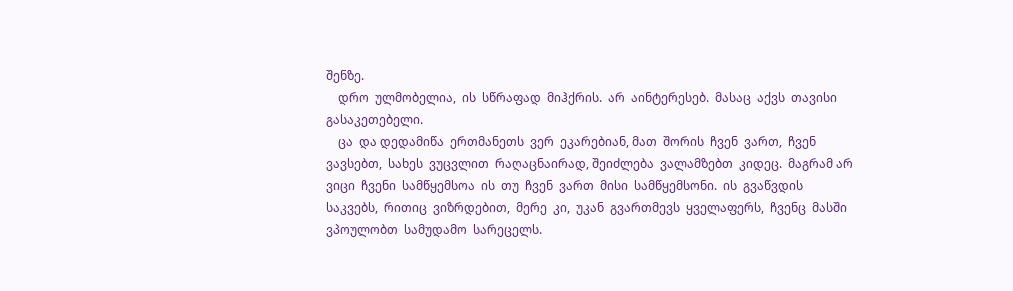შენზე.
    დრო  ულმობელია,  ის  სწრაფად  მიჰქრის.  არ  აინტერესებ.  მასაც  აქვს  თავისი  გასაკეთებელი.
    ცა  და დედამიწა  ერთმანეთს  ვერ  ეკარებიან, მათ  შორის  ჩვენ  ვართ,  ჩვენ  ვავსებთ,  სახეს  ვუცვლით  რაღაცნაირად, შეიძლება  ვალამზებთ  კიდეც.  მაგრამ არ  ვიცი  ჩვენი  სამწყემსოა  ის  თუ  ჩვენ  ვართ  მისი  სამწყემსონი.  ის  გვაწვდის  საკვებს,  რითიც  ვიზრდებით,  მერე  კი,  უკან  გვართმევს  ყველაფერს,  ჩვენც  მასში  ვპოულობთ  სამუდამო  სარეცელს.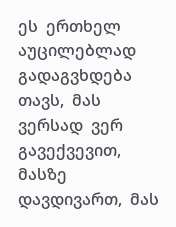ეს  ერთხელ  აუცილებლად  გადაგვხდება  თავს,  მას  ვერსად  ვერ  გავექვევით,  მასზე  დავდივართ,  მას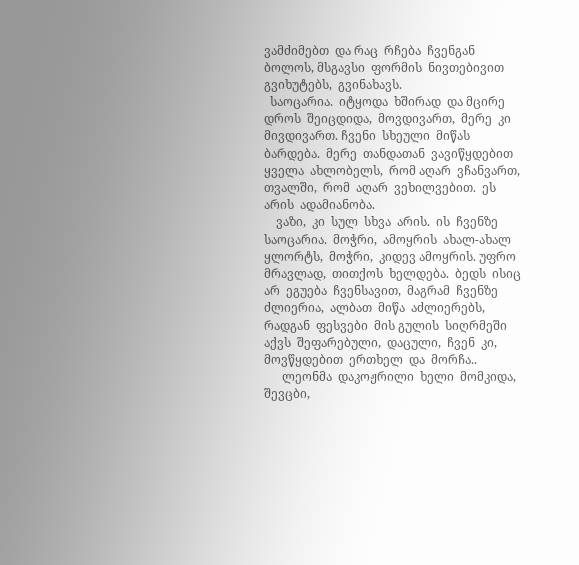ვამძიმებთ  და რაც  რჩება  ჩვენგან  ბოლოს, მსგავსი  ფორმის  ნივთებივით გვიხუტებს,  გვინახავს.
  საოცარია.  იტყოდა  ხშირად  და მცირე  დროს  შეიცდიდა,  მოვდივართ,  მერე  კი  მივდივართ. ჩვენი  სხეული  მიწას  ბარდება.  მერე  თანდათან  ვავიწყდებით  ყველა  ახლობელს,  რომ აღარ  ვჩანვართ,  თვალში,  რომ  აღარ  ვეხილვებით.  ეს  არის  ადამიანობა.
    ვაზი,  კი  სულ  სხვა  არის.  ის  ჩვენზე  საოცარია.  მოჭრი,  ამოყრის  ახალ-ახალ  ყლორტს,  მოჭრი,  კიდევ ამოყრის. უფრო  მრავლად,  თითქოს  ხელდება.  ბედს  ისიც  არ  ეგუება  ჩვენსავით,  მაგრამ  ჩვენზე  ძლიერია,  ალბათ  მიწა  აძლიერებს,  რადგან  ფესვები  მის გულის  სიღრმეში  აქვს  შეფარებული,  დაცული,  ჩვენ  კი,  მოვწყდებით  ერთხელ  და  მორჩა..
      ლეონმა  დაკოჟრილი  ხელი  მომკიდა,  შევცბი,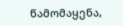წამომაყენა,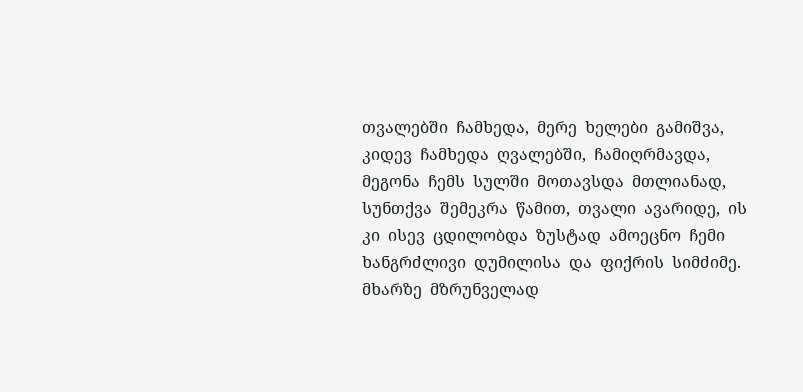თვალებში  ჩამხედა,  მერე  ხელები  გამიშვა,  კიდევ  ჩამხედა  ღვალებში,  ჩამიღრმავდა,  მეგონა  ჩემს  სულში  მოთავსდა  მთლიანად,  სუნთქვა  შემეკრა  წამით,  თვალი  ავარიდე,  ის  კი  ისევ  ცდილობდა  ზუსტად  ამოეცნო  ჩემი  ხანგრძლივი  დუმილისა  და  ფიქრის  სიმძიმე. მხარზე  მზრუნველად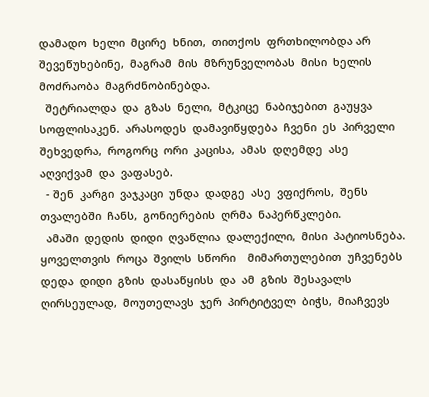დამადო  ხელი  მცირე  ხნით,  თითქოს  ფრთხილობდა არ  შევეწუხებინე,  მაგრამ  მის  მზრუნველობას  მისი  ხელის  მოძრაობა  მაგრძნობინებდა.
  შეტრიალდა  და  გზას  ნელი,  მტკიცე  ნაბიჯებით  გაუყვა  სოფლისაკენ.  არასოდეს  დამავიწყდება  ჩვენი  ეს  პირველი  შეხვედრა,  როგორც  ორი  კაცისა,  ამას  დღემდე  ასე  აღვიქვამ  და  ვაფასებ.
  - შენ  კარგი  ვაჯკაცი  უნდა  დადგე  ასე  ვფიქროს,  შენს  თვალებში  ჩანს,  გონიერების  ღრმა  ნაპერწკლები.
  ამაში  დედის  დიდი  ღვაწლია  დალექილი,  მისი  პატიოსნება.
ყოველთვის  როცა  შვილს  სწორი    მიმართულებით  უჩვენებს  დედა  დიდი  გზის  დასაწყისს  და  ამ  გზის  შესავალს  ღირსეულად,  მოუთელავს  ჯერ  პირტიტველ  ბიჭს,  მიაჩვევს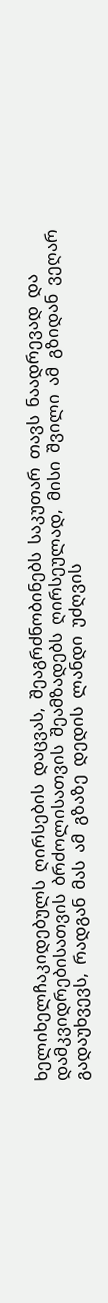ხელიხელჩაკიდებულს  ღირსების  დაცვას,  შეაგრძნობინებს  საკუთარ  თავს  ნაადრევად  და დამკვიდრებისათვის  ბრძოლისათვის  შეამზადებს  ღირსეულად,  მისი  შვილი  ამ  გზიდან  ვეღარ  გადაუხვევს,  რადგან  მას  ამ  გზაზე  დედის  ლანდი  უძღვის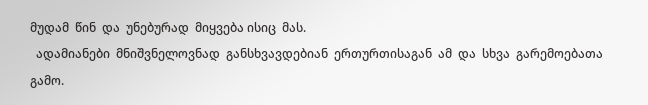მუდამ  წინ  და  უნებურად  მიყვება ისიც  მას.
  ადამიანები  მნიშვნელოვნად  განსხვავდებიან  ერთურთისაგან  ამ  და  სხვა  გარემოებათა  გამო.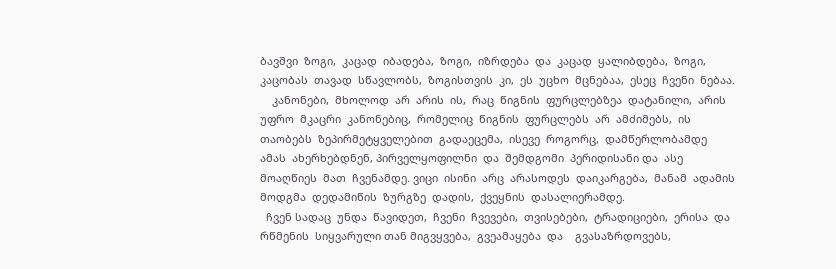ბავშვი  ზოგი,  კაცად  იბადება,  ზოგი,  იზრდება  და  კაცად  ყალიბდება,  ზოგი,  კაცობას  თავად  სწავლობს,  ზოგისთვის  კი,  ეს  უცხო  მცნებაა,  ესეც  ჩვენი  ნებაა.
    კანონები,  მხოლოდ  არ  არის  ის,  რაც  წიგნის  ფურცლებზეა  დატანილი,  არის  უფრო  მკაცრი  კანონებიც,  რომელიც  წიგნის  ფურცლებს  არ  ამძიმებს,  ის  თაობებს  ზეპირმეტყველებით  გადაეცემა,  ისევე  როგორც,  დამწერლობამდე  ამას  ახერხებდნენ, პირველყოფილნი  და  შემდგომი  პერიდისანი და  ასე  მოაღწიეს  მათ  ჩვენამდე. ვიცი  ისინი  არც  არასოდეს  დაიკარგება,  მანამ  ადამის  მოდგმა  დედამიწის  ზურგზე  დადის,  ქვეყნის  დასალიერამდე.
  ჩვენ სადაც  უნდა  წავიდეთ,  ჩვენი  ჩვევები,  თვისებები,  ტრადიციები,  ერისა  და  რწმენის  სიყვარული თან მიგვყვება,  გვეამაყება  და    გვასაზრდოვებს,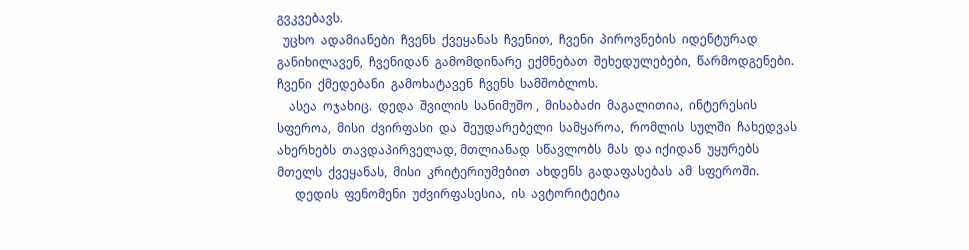გვკვებავს.
  უცხო  ადამიანები  ჩვენს  ქვეყანას  ჩვენით,  ჩვენი  პიროვნების  იდენტურად  განიხილავენ,  ჩვენიდან  გამომდინარე  ექმნებათ  შეხედულებები,  წარმოდგენები.  ჩვენი  ქმედებანი  გამოხატავენ  ჩვენს  სამშობლოს.
    ასეა  ოჯახიც.  დედა  შვილის  სანიმუშო ,  მისაბაძი  მაგალითია,  ინტერესის  სფეროა,  მისი  ძვირფასი  და  შეუდარებელი  სამყაროა,  რომლის  სულში  ჩახედვას  ახერხებს  თავდაპირველად, მთლიანად  სწავლობს  მას  და იქიდან  უყურებს  მთელს  ქვეყანას,  მისი  კრიტერიუმებით  ახდენს  გადაფასებას  ამ  სფეროში.
      დედის  ფენომენი  უძვირფასესია,  ის  ავტორიტეტია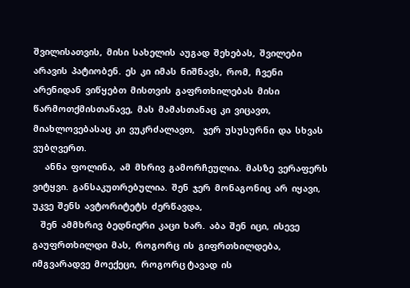შვილისათვის,  მისი  სახელის  აუგად  შეხებას,  შვილები  არავის  პატიობენ.  ეს  კი  იმას  ნიშნავს,  რომ,  ჩვენი  არენიდან  ვიწყებთ  მისთვის  გაფრთხილებას  მისი  წარმოთქმისთანავე,  მას  მამასთანაც  კი  ვიცავთ,  მიახლოვებასაც  კი  ვუკრძალავთ,    ჯერ  უსუსურნი  და  სხვას  ვუბღვერთ.
      ანნა  ფოლინა,  ამ  მხრივ  გამორჩეულია.  მასზე  ვერაფერს  ვიტყვი.  განსაკუთრებულია.  შენ  ჯერ  მონაგონიც  არ  იყავი,  უკვე  შენს  ავტორიტეტს  ძერწავდა,
    შენ  ამმხრივ  ბედნიერი  კაცი  ხარ.  აბა  შენ  იცი,  ისევე  გაუფრთხილდი  მას,  როგორც  ის  გიფრთხილდება,  იმგვარადვე  მოექეცი,  როგორც ტავად  ის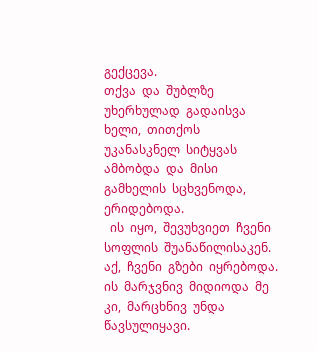გექცევა.
თქვა  და  შუბლზე  უხერხულად  გადაისვა  ხელი,  თითქოს  უკანასკნელ  სიტყვას  ამბობდა  და  მისი გამხელის  სცხვენოდა,  ერიდებოდა.
  ის  იყო,  შევუხვიეთ  ჩვენი  სოფლის  შუანაწილისაკენ.
აქ,  ჩვენი  გზები  იყრებოდა.  ის  მარჯვნივ  მიდიოდა  მე  კი,  მარცხნივ  უნდა  წავსულიყავი.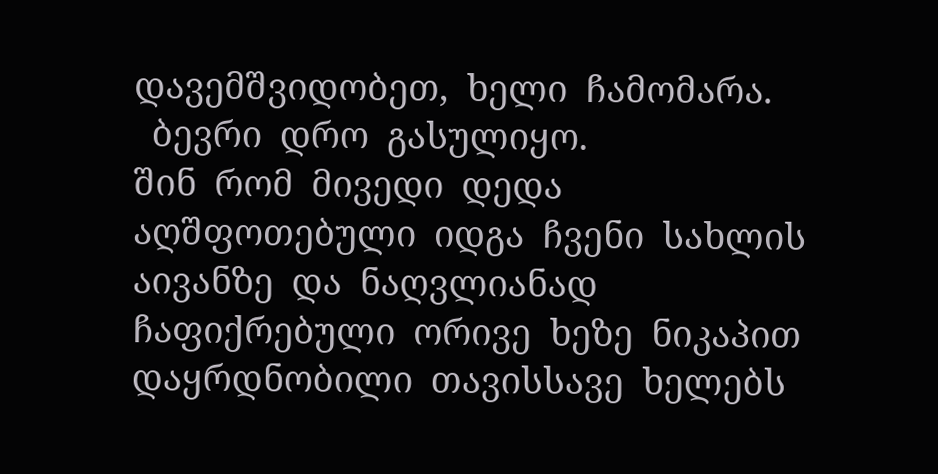დავემშვიდობეთ,  ხელი  ჩამომარა.
  ბევრი  დრო  გასულიყო.
შინ  რომ  მივედი  დედა  აღშფოთებული  იდგა  ჩვენი  სახლის  აივანზე  და  ნაღვლიანად  ჩაფიქრებული  ორივე  ხეზე  ნიკაპით  დაყრდნობილი  თავისსავე  ხელებს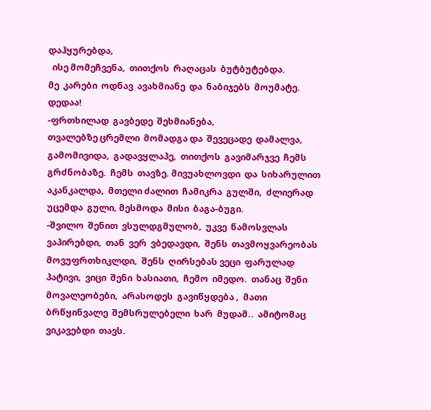დაჰყურებდა,
  ისე მომეჩვენა,  თითქოს  რაღაცას  ბუტბუტებდა.
მე  კარები  ოდნავ  ავახმიანე  და  ნაბიჯებს  მოუმატე.
დედაა!
-ფრთხილად  გავბედე  შეხმიანება,
თვალებზე ცრემლი  მომადგა და  შევეცადე  დამალვა,  გამომივიდა,  გადავყლაპე,  თითქოს  გავიმარჯვე  ჩემს  გრძნობაზე.  ჩემს  თავზე. მივუახლოვდი  და  სიხარულით  აკანკალდა,  მთელი ძალით  ჩამიკრა  გულში,  ძლიერად  უცემდა  გული, მესმოდა  მისი  ბაგა-ბუგი.
-შვილო  შენით  ვსულდგმულობ,  უკვე  წამოსვლას  ვაპირებდი,  თან  ვერ  ვბედავდი,  შენს  თავმოყვარეობას  მოვუფრთხიკლდი,  შენს  ღირსებას ვეცი  ფარულად  პატივი,  ვიცი  შენი  ხასიათი,  ჩემო  იმედო.  თანაც  შენი  მოვალეობები,  არასოდეს  გავიწყდება ,  მათი  ბრწყინვალე  შემსრულებელი  ხარ  მუდამ..  ამიტომაც  ვიკავებდი  თავს.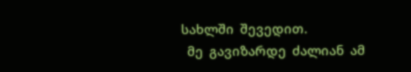სახლში  შევედით.
  მე  გავიზარდე  ძალიან  ამ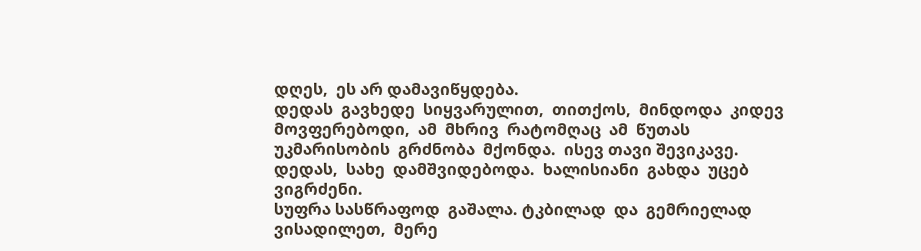დღეს,  ეს არ დამავიწყდება.
დედას  გავხედე  სიყვარულით,  თითქოს,  მინდოდა  კიდევ  მოვფერებოდი,  ამ  მხრივ  რატომღაც  ამ  წუთას  უკმარისობის  გრძნობა  მქონდა.  ისევ თავი შევიკავე.
დედას,  სახე  დამშვიდებოდა.  ხალისიანი  გახდა  უცებ  ვიგრძენი.
სუფრა სასწრაფოდ  გაშალა. ტკბილად  და  გემრიელად  ვისადილეთ,  მერე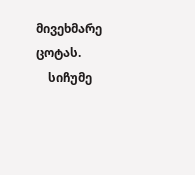მივეხმარე  ცოტას.
    სიჩუმე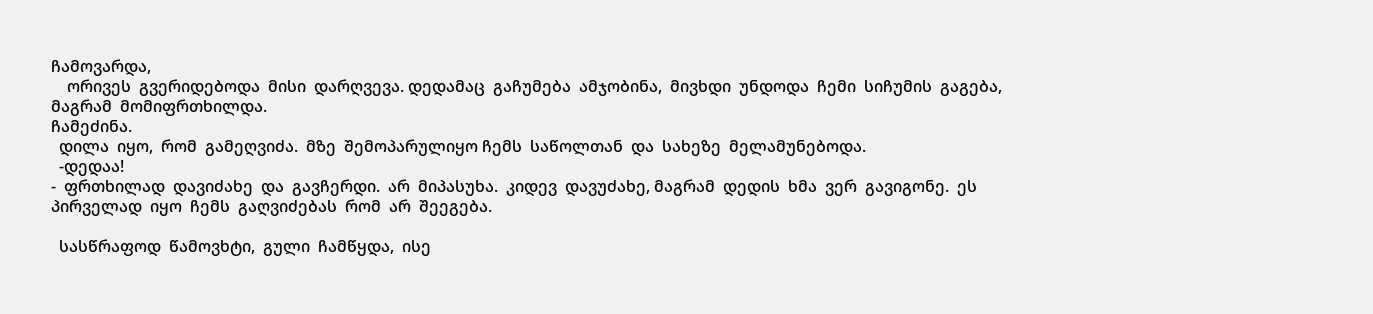ჩამოვარდა,
    ორივეს  გვერიდებოდა  მისი  დარღვევა. დედამაც  გაჩუმება  ამჯობინა,  მივხდი  უნდოდა  ჩემი  სიჩუმის  გაგება,  მაგრამ  მომიფრთხილდა.
ჩამეძინა.
  დილა  იყო,  რომ  გამეღვიძა.  მზე  შემოპარულიყო ჩემს  საწოლთან  და  სახეზე  მელამუნებოდა.
  -დედაა!
-  ფრთხილად  დავიძახე  და  გავჩერდი.  არ  მიპასუხა.  კიდევ  დავუძახე, მაგრამ  დედის  ხმა  ვერ  გავიგონე.  ეს  პირველად  იყო  ჩემს  გაღვიძებას  რომ  არ  შეეგება.

  სასწრაფოდ  წამოვხტი,  გული  ჩამწყდა,  ისე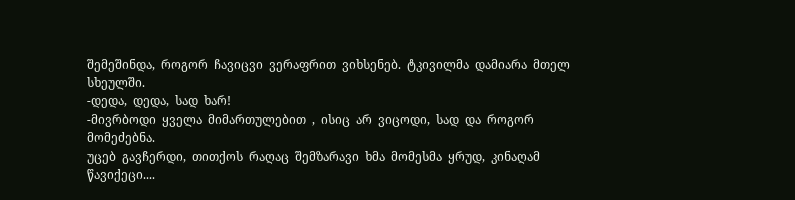შემეშინდა,  როგორ  ჩავიცვი  ვერაფრით  ვიხსენებ.  ტკივილმა  დამიარა  მთელ სხეულში.
-დედა,  დედა,  სად  ხარ!
-მივრბოდი  ყველა  მიმართულებით  ,  ისიც  არ  ვიცოდი,  სად  და  როგორ  მომეძებნა.
უცებ  გავჩერდი,  თითქოს  რაღაც  შემზარავი  ხმა  მომესმა  ყრუდ,  კინაღამ  წავიქეცი....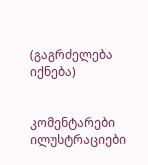(გაგრძელება  იქნება)


კომენტარები ილუსტრაციები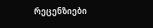რეცენზიები